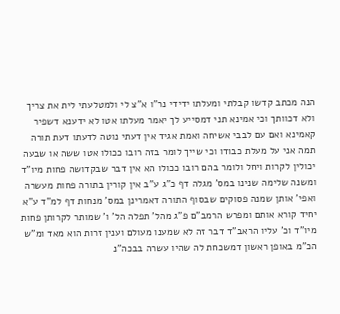הנה מכתב קדשו קבלתי ומעלתו ידידי נר"ו א"צ לי ולמטלעתי לית את צריך ולא דכוותך וכי אמינא תני דמסייע לך יאמר מעלתו אטו לא ידענא דשפיר קאמינא ואם עם לבבי אשיחה ואמת אגיד אין דעתי נוטה לדעתו דעת תורה תמה אני על מעלת כבודו וכי שייך לומר בזה רובו ככולו אטו ששה או שבעה יכולין לקרות ויחל ולומר בהם רובו ככולו הא אין דבר שבקדושה פחות מיו"ד ומשנה שלימה שנינו במס' מגלה דף כ"ג ע"ב אין קורין בתורה פחות מעשרה ואפי' אותן שמנה פסוקים שבסוף התורה דאמרינן במס' מנחות דף למ"ד ע"א יחיד קורא אותם ומפרש הרמב"ם פ"ג מהל' תפלה הל' ו' שמותר לקרותן פחות מיו"ד וכ' עליו הראב"ד דבר זה לא שמענו מעולם וענין זרות הוא מאד ומ"ש הכ"מ באופן ראשון דמשכחת לה שהיו עשרה בבכה"נ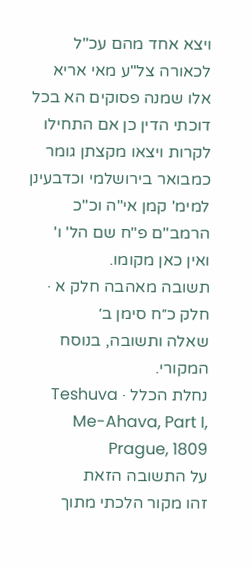ויצא אחד מהם עכ"ל לכאורה צל"ע מאי אריא אלו שמנה פסוקים הא בכל דוכתי הדין כן אם התחילו לקרות ויצאו מקצתן גומר כמבואר בירושלמי וכדבעינן למימ' קמן אי"ה וכ"כ הרמב"ם פ"ח שם הל' ו' ואין כאן מקומו.
תשובה מאהבה חלק א · חלק כ״ח סימן ב׳
שאלה ותשובה, בנוסח המקורי.
נחלת הכלל · Teshuva Me-Ahava, Part I, Prague, 1809
על התשובה הזאת
זהו מקור הלכתי מתוך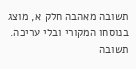תשובה מאהבה חלק א, מוצג בנוסחו המקורי ובלי עריכה. תשובה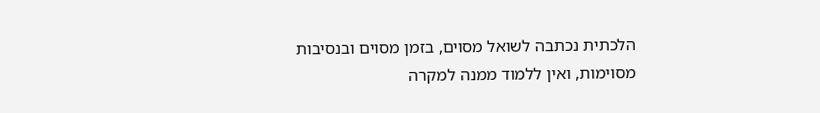הלכתית נכתבה לשואל מסוים, בזמן מסוים ובנסיבות מסוימות, ואין ללמוד ממנה למקרה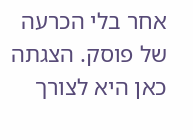אחר בלי הכרעה של פוסק. הצגתה כאן היא לצורך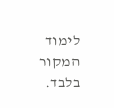לימוד המקור בלבד.